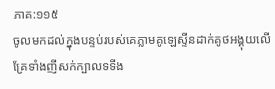ភាគ:១១៥
ចូលមកដល់ក្នុងបន្ទប់របស់គេភ្លាមគូឡេស្ទីនដាក់គូថអង្គុយលើគ្រែទាំងញីសក់ក្បាលទទីង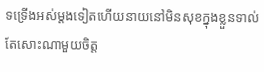ទទ្រើងអស់ម្តងទៀតហើយនាយនៅមិនសុខក្នុងខ្លួនទាល់តែសោះណាមួយចិត្ត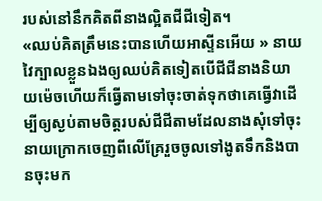របស់នៅនឹកគិតពីនាងល្អិតជីជីទៀត។
«ឈប់គិតត្រឹមនេះបានហើយអាស្ទីនអើយ » នាយវៃក្បាលខ្លួនឯងឲ្យឈប់គិតទៀតបើជីជីនាងនិយាយម៉េចហើយក៏ធ្វើតាមទៅចុះចាត់ទុកថាគេធ្វើវាដើម្បីឲ្យស្ងប់តាមចិត្តរបស់ជីជីតាមដែលនាងសុំទៅចុះ នាយក្រោកចេញពីលើគ្រែរួចចូលទៅងូតទឹកនិងបានចុះមក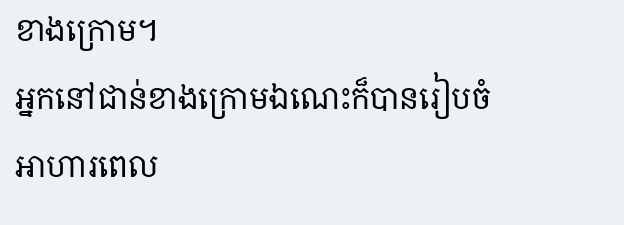ខាងក្រោម។
អ្នកនៅជាន់ខាងក្រោមឯណេះក៏បានរៀបចំអាហារពេល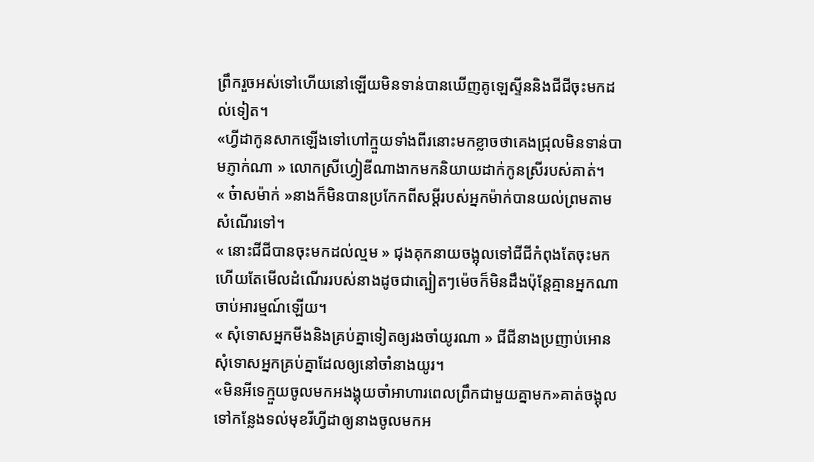ព្រឹករួចអស់ទៅហើយនៅឡើយមិនទាន់បានឃើញគូឡេស្ទីននិងជីជីចុះមកដល់ទៀត។
«ហ្វីដាកូនសាកឡើងទៅហៅក្មួយទាំងពីរនោះមកខ្លាចថាគេងជ្រុលមិនទាន់បាមភ្ញាក់ណា » លោកស្រីហ្វៀឌីណាងាកមកនិយាយដាក់កូនស្រីរបស់គាត់។
« ច៎ាសម៉ាក់ »នាងក៏មិនបានប្រកែកពីសម្ដីរបស់អ្នកម៉ាក់បានយល់ព្រមតាមសំណើរទៅ។
« នោះជីជីបានចុះមកដល់ល្មម » ជុងគុកនាយចង្អុលទៅជីជីកំពុងតែចុះមកហើយតែមើលដំណើររបស់នាងដូចជាត្បៀតៗម៉េចក៏មិនដឹងប៉ុន្តែគ្មានអ្នកណាចាប់អារម្មណ៍ឡើយ។
« សុំទោសអ្នកមីងនិងគ្រប់គ្នាទៀតឲ្យរងចាំយូរណា » ជីជីនាងប្រញាប់អោនសុំទោសអ្នកគ្រប់គ្នាដែលឲ្យនៅចាំនាងយូរ។
«មិនអីទេក្មួយចូលមកអងង្គុយចាំអាហារពេលព្រឹកជាមួយគ្នាមក»គាត់ចង្អុលទៅកន្លែងទល់មុខរីហ្វីដាឲ្យនាងចូលមកអ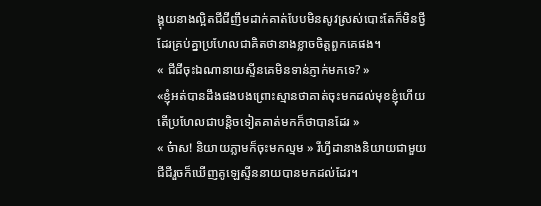ង្គុយនាងល្អិតជីជីញឹមដាក់គាត់បែបមិនសូវស្រស់បោះតែក៏មិនថ្វីដែរគ្រប់គ្នាប្រហែលជាគិតថានាងខ្លាចចិត្តពួកគេផង។
« ជីជីចុះឯណានាយស្ទីនគេមិនទាន់ភ្ញាក់មកទេ? »
«ខ្ញុំអត់បានដឹងផងបងព្រោះស្មានថាគាត់ចុះមកដល់មុខខ្ញុំហើយតើប្រហែលជាបន្តិចទៀតគាត់មកក៏ថាបានដែរ »
« ច៎ាស! និយាយភ្លាមក៏ចុះមកល្មម » រីហ្វីដានាងនិយាយជាមួយជីជីរួចក៏ឃើញគូឡេស្ទីននាយបានមកដល់ដែរ។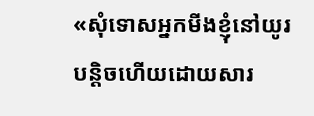«សុំទោសអ្នកមីងខ្ញុំនៅយូរបន្តិចហើយដោយសារ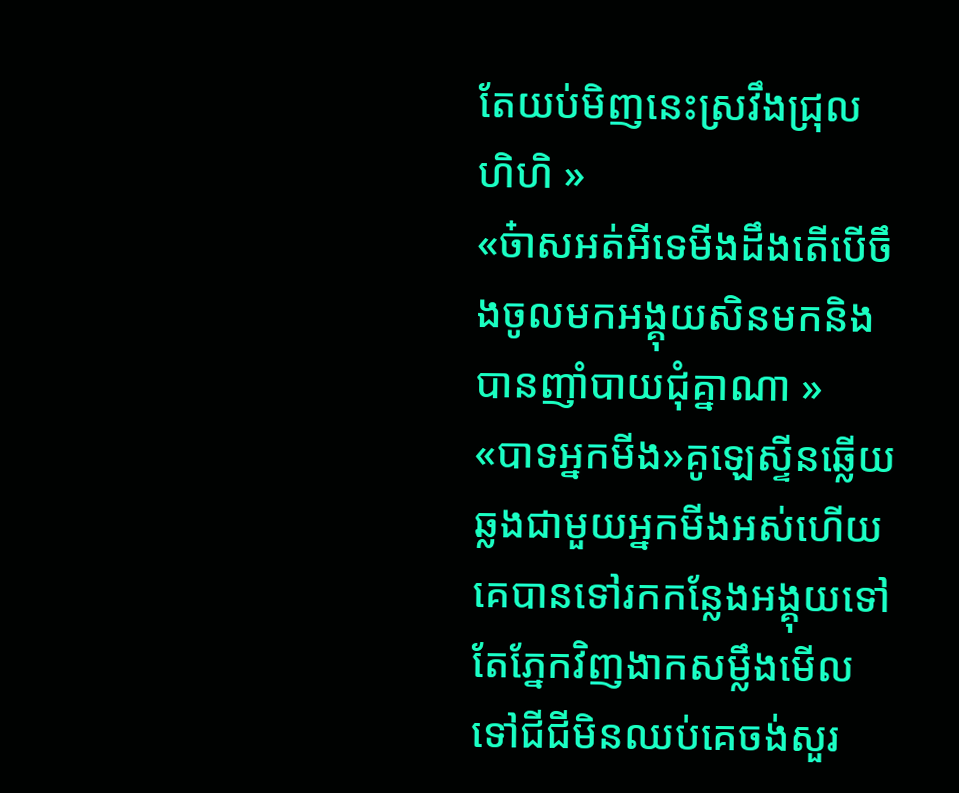តែយប់មិញនេះស្រវឹងជ្រុល ហិហិ »
«ច៎ាសអត់អីទេមីងដឹងតើបើចឹងចូលមកអង្គុយសិនមកនិងបានញាំបាយជុំគ្នាណា »
«បាទអ្នកមីង»គូឡេស្ទីនឆ្លើយឆ្លងជាមួយអ្នកមីងអស់ហើយគេបានទៅរកកន្លែងអង្គុយទៅតែភ្នែកវិញងាកសម្លឹងមើលទៅជីជីមិនឈប់គេចង់សួរ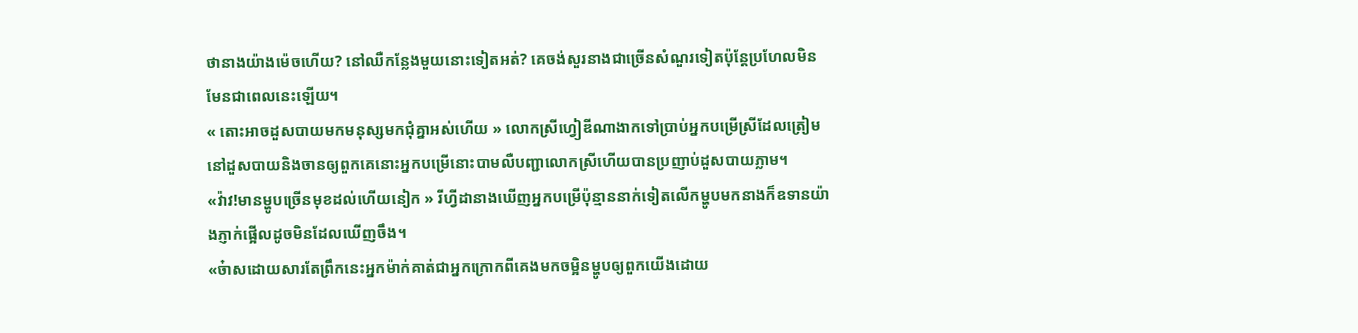ថានាងយ៉ាងម៉េចហើយ? នៅឈឺកន្លែងមួយនោះទៀតអត់? គេចង់សួរនាងជាច្រើនសំណួរទៀតប៉ុន្តែប្រហែលមិនមែនជាពេលនេះឡើយ។
« តោះអាចដួសបាយមកមនុស្សមកជុំគ្នាអស់ហើយ » លោកស្រីហ្វៀឌីណាងាកទៅប្រាប់អ្នកបម្រើស្រីដែលត្រៀមនៅដួសបាយនិងចានឲ្យពួកគេនោះអ្នកបម្រើនោះបាមលឺបញ្ជាលោកស្រីហើយបានប្រញាប់ដួសបាយភ្លាម។
«វ៉ាវ!មានម្ហូបច្រើនមុខដល់ហើយនៀក » រីហ្វីដានាងឃើញអ្នកបម្រើប៉ុន្មាននាក់ទៀតលើកម្ហូបមកនាងក៏ឧទានយ៉ាងភ្ញាក់ផ្អើលដូចមិនដែលឃើញចឹង។
«ច៎ាសដោយសារតែព្រឹកនេះអ្នកម៉ាក់គាត់ជាអ្នកក្រោកពីគេងមកចម្អិនម្ហូបឲ្យពួកយើងដោយ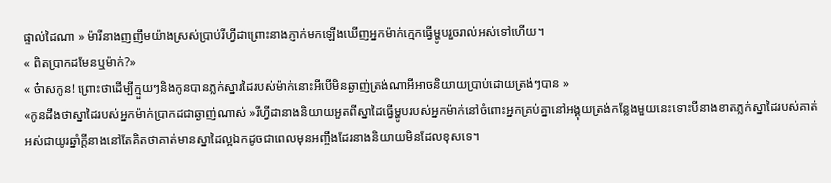ផ្ទាល់ដៃណា » ម៉ារីនាងញញឹមយ៉ាងស្រស់ប្រាប់រីហ្វីដាព្រោះនាងភ្ញាក់មកឡើងឃើញអ្នកម៉ាក់ក្មេកធ្វើម្ហូបរួចរាល់អស់ទៅហើយ។
« ពិតប្រាកដមែនឬម៉ាក់?»
« ច៎ាសកូន! ព្រោះថាដើម្បីក្មួយៗនិងកូនបានភ្លក់ស្នារដៃរបស់ម៉ាក់នោះអីបើមិនឆ្ងាញ់ត្រង់ណាអីអាចនិយាយប្រាប់ដោយត្រង់ៗបាន »
«កូនដឹងថាស្នាដៃរបស់អ្នកម៉ាក់ប្រាកដជាឆ្ងាញ់ណាស់ »រីហ្វីដានាងនិយាយអួតពីស្នាដៃធ្វើម្ហូបរបស់អ្នកម៉ាក់នៅចំពោះអ្នកគ្រប់គ្នានៅអង្គុយត្រង់កន្លែងមួយនេះទោះបីនាងខាតភ្លក់ស្នាដៃរបស់គាត់អស់ជាយូរឆ្នាំក្ដីនាងនៅតែគិតថាគាត់មានស្នាដៃល្អឯកដូចជាពេលមុនអញ្ចឹងដែរនាងនិយាយមិនដែលខុសទេ។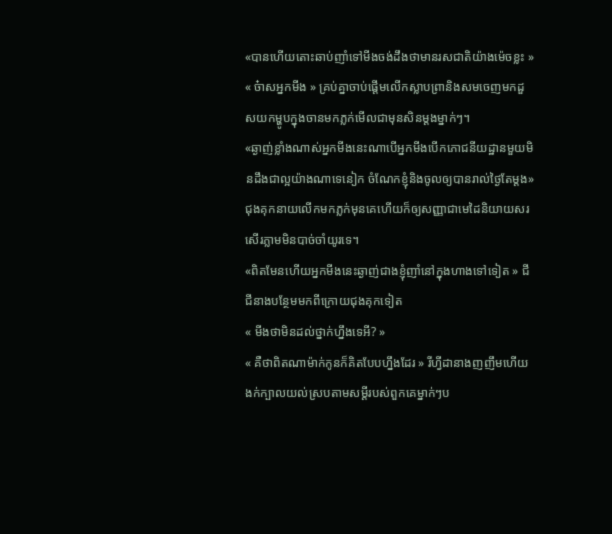«បានហើយតោះឆាប់ញាំទៅមីងចង់ដឹងថាមានរសជាតិយ៉ាងម៉េចខ្លះ »
« ច៎ាសអ្នកមីង » គ្រប់គ្នាចាប់ផ្តើមលើកស្លាបព្រានិងសមចេញមកដួសយកម្ហូបក្នុងចានមកភ្លក់មើលជាមុនសិនម្ដងម្នាក់ៗ។
«ឆ្ងាញ់ខ្លាំងណាស់អ្នកមីងនេះណាបើអ្នកមីងបើកភោជនីយដ្ឋានមួយមិនដឹងជាល្អយ៉ាងណាទេនៀក ចំណែកខ្ញុំនិងចូលឲ្យបានរាល់ថ្ងៃតែម្ដង» ជុងគុកនាយលើកមកភ្លក់មុនគេហើយក៏ឲ្យសញ្ញាជាមេដៃនិយាយសរសើរភ្លាមមិនបាច់ចាំយូរទេ។
«ពិតមែនហើយអ្នកមីងនេះឆ្ងាញ់ជាងខ្ញុំញាំនៅក្នុងហាងទៅទៀត » ជីជីនាងបន្ថែមមកពីក្រោយជុងគុកទៀត
« មីងថាមិនដល់ថ្នាក់ហ្នឹងទេអី? »
« គឺថាពិតណាម៉ាក់កូនក៏គិតបែបហ្នឹងដែរ » រីហ្វីដានាងញញឹមហើយងក់ក្បាលយល់ស្របតាមសម្ដីរបស់ពួកគេម្នាក់ៗប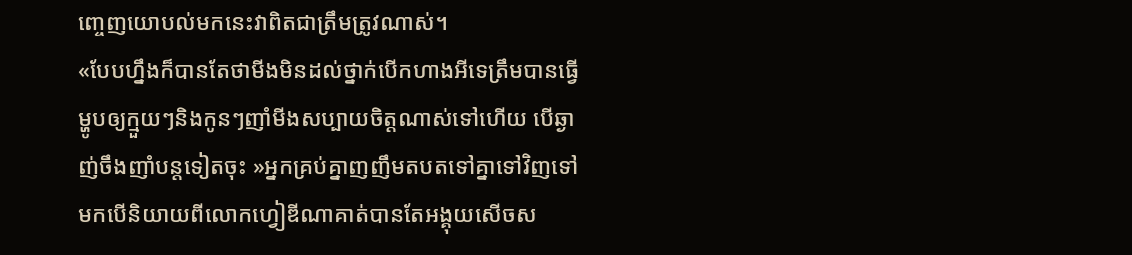ញ្ចេញយោបល់មកនេះវាពិតជាត្រឹមត្រូវណាស់។
«បែបហ្នឹងក៏បានតែថាមីងមិនដល់ថ្នាក់បើកហាងអីទេត្រឹមបានធ្វើម្ហូបឲ្យក្មួយៗនិងកូនៗញាំមីងសប្បាយចិត្តណាស់ទៅហើយ បើឆ្ងាញ់ចឹងញាំបន្តទៀតចុះ »អ្នកគ្រប់គ្នាញញឹមតបតទៅគ្នាទៅវិញទៅមកបើនិយាយពីលោកហ្វៀឌីណាគាត់បានតែអង្គុយសើចស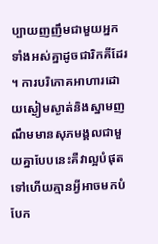ប្បាយញញឹមជាមួយអ្នកទាំងអស់គ្នាដូចជារិកគីដែរ ។ ការបរិភោគអាហារដោយស្ងៀមស្ងាត់និងស្នាមញណឹមមានសុភមង្គលជាមួយគ្នាបែបនេះគឺវាល្អបំផុតទៅហើយគ្មានអ្វីអាចមកបំបែក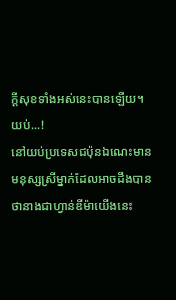ក្ដីសុខទាំងអស់នេះបានឡើយ។
យប់...!
នៅយប់ប្រទេសជប៉ុនឯណេះមានមនុស្សស្រីម្នាក់ដែលអាចដឹងបានថានាងជាហ្វាន់ឌីម៉ាយើងនេះ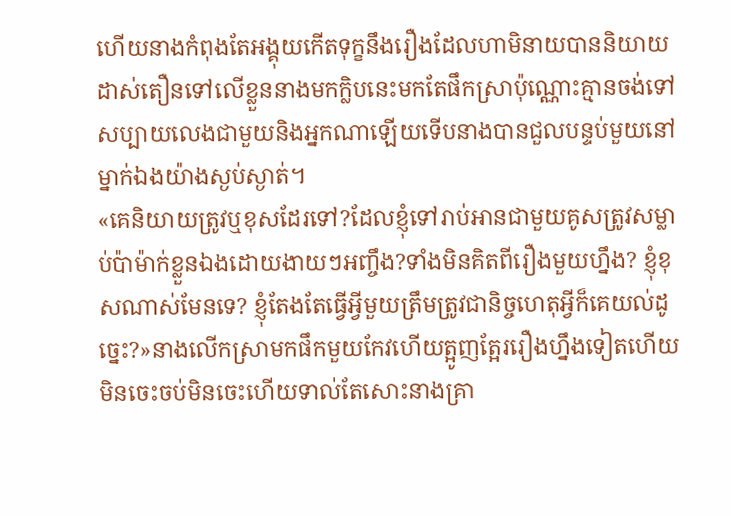ហើយនាងកំពុងតែអង្គុយកើតទុក្ខនឹងរឿងដែលហាមិនាយបាននិយាយដាស់តឿនទៅលើខ្លួននាងមកក្លិបនេះមកតែផឹកស្រាប៉ុណ្ណោះគ្មានចង់ទៅសប្បាយលេងជាមួយនិងអ្នកណាឡើយទើបនាងបានជួលបន្ទប់មួយនៅម្នាក់ឯងយ៉ាងស្ងប់ស្ងាត់។
«គេនិយាយត្រូវឬខុសដែរទៅ?ដែលខ្ញុំទៅរាប់អានជាមួយគូសត្រូវសម្លាប់ប៉ាម៉ាក់ខ្លួនឯងដោយងាយៗអញ្ចឹង?ទាំងមិនគិតពីរឿងមួយហ្នឹង? ខ្ញុំខុសណាស់មែនទេ? ខ្ញុំតែងតែធ្វើអ្វីមួយត្រឹមត្រូវជានិច្ចហេតុអ្វីក៏គេយល់ដូច្នេះ?»នាងលើកស្រាមកផឹកមួយកែវហើយត្អូញត្អែររឿងហ្នឹងទៀតហើយមិនចេះចប់មិនចេះហើយទាល់តែសោះនាងគ្រា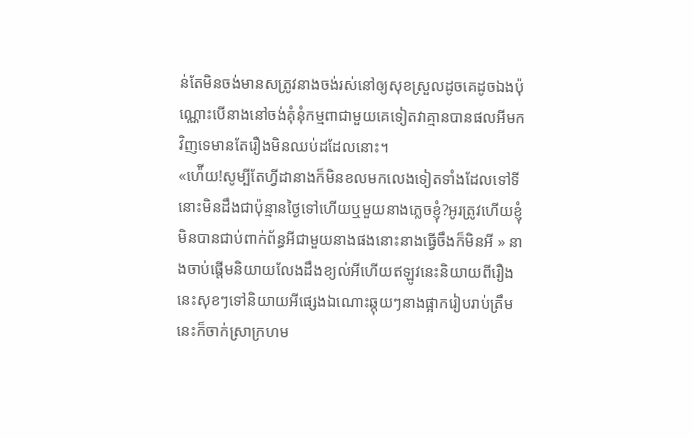ន់តែមិនចង់មានសត្រូវនាងចង់រស់នៅឲ្យសុខស្រួលដូចគេដូចឯងប៉ុណ្ណោះបើនាងនៅចង់គុំនុំកម្មពាជាមួយគេទៀតវាគ្មានបានផលអីមកវិញទេមានតែរឿងមិនឈប់ដដែលនោះ។
«ហ៉ើយ!សូម្បីតែហ្វីដានាងក៏មិនខលមកលេងទៀតទាំងដែលទៅទីនោះមិនដឹងជាប៉ុន្មានថ្ងៃទៅហើយឬមួយនាងភ្លេចខ្ញុំ?អូរត្រូវហើយខ្ញុំមិនបានជាប់ពាក់ព័ន្ធអីជាមួយនាងផងនោះនាងធ្វើចឹងក៏មិនអី » នាងចាប់ផ្តើមនិយាយលែងដឹងខ្យល់អីហើយឥឡូវនេះនិយាយពីរឿងនេះសុខៗទៅនិយាយអីផ្សេងឯណោះឆ្កុយៗនាងផ្អាករៀបរាប់ត្រឹមនេះក៏ចាក់ស្រាក្រហម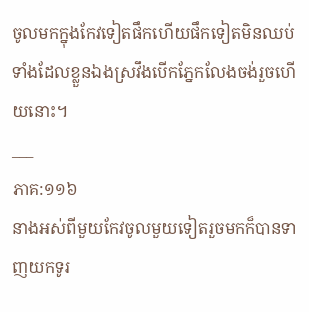ចូលមកក្នុងកែវទៀតផឹកហើយផឹកទៀតមិនឈប់ទាំងដែលខ្លួនឯងស្រវឹងបើកភ្នែកលែងចង់រួចហើយនោះ។
___
ភាគ:១១៦
នាងអស់ពីមួយកែវចូលមួយទៀតរួចមកក៏បានទាញយកទូរ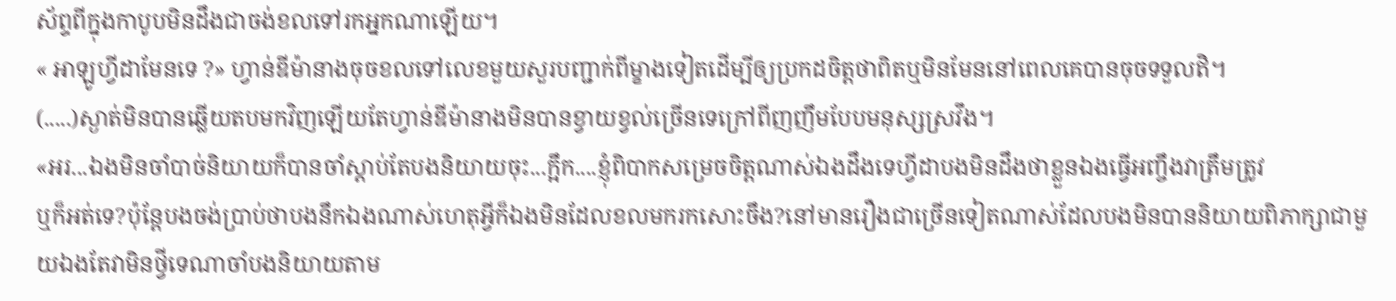ស័ព្ទពីក្នុងកាបូបមិនដឹងជាចង់ខលទៅរកអ្នកណាឡើយ។
« អាឡូហ្វីដាមែនទេ ?» ហ្វាន់ឌីម៉ានាងចុចខលទៅលេខមួយសួរបញ្ជាក់ពីម្ខាងទៀតដើម្បីឲ្យប្រកដចិត្តថាពិតឬមិនមែននៅពេលគេបានចុចទទួលឥិ។
(.....)ស្ងាត់មិនបានឆ្លើយតបមកវិញឡើយតែហ្វាន់ឌីម៉ានាងមិនបានខ្វាយខ្វល់ច្រើនទេក្រៅពីញញឹមបែបមនុស្សស្រវឹង។
«អរ...ឯងមិនចាំបាច់និយាយក៏បានចាំស្ដាប់តែបងនិយាយចុះ...ក្អឹក....ខ្ញុំពិបាកសម្រេចចិត្តណាស់ឯងដឹងទេហ្វីដាបងមិនដឹងថាខ្លួនឯងធ្វើអញ្ចឹងវាត្រឹមត្រូវ
ឬក៏អត់ទេ?ប៉ុន្តែបងចង់ប្រាប់ថាបងនឹកឯងណាស់ហេតុអ្វីក៏ឯងមិនដែលខលមករកសោះចឹង?នៅមានរឿងជាច្រើនទៀតណាស់ដែលបងមិនបាននិយាយពិភាក្សាជាមួយឯងតែវាមិនថ្វីទេណាចាំបងនិយាយតាម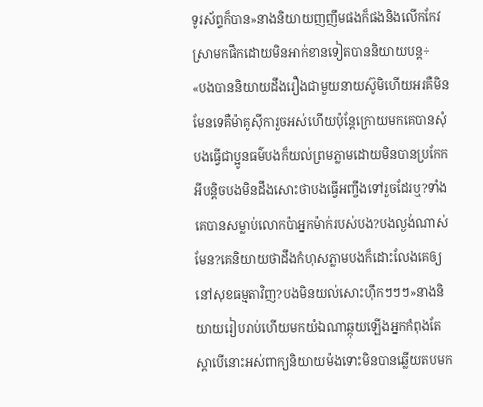ទូរស័ព្ទក៏បាន»នាងនិយាយញញឹមផងក៏ផងនិងលើកកែវស្រាមកផឹកដោយមិនអាក់ខានទៀតបាននិយាយបន្ត÷
«បងបាននិយាយដឹងរឿងជាមួយនាយស៊ូមិហើយអរគឺមិនមែនទេគឺម៉ាគូស៊ីការួចអស់ហើយប៉ុន្តែក្រោយមកគេបានសុំបងធ្វើជាប្អូនធម៌បងក៏យល់ព្រមភ្លាមដោយមិនបានប្រកែកអីបន្តិចបងមិនដឹងសោះថាបងធ្វើអញ្ចឹងទៅរួចដែរឬ?ទាំងគេបានសម្លាប់លោកប៉ាអ្នកម៉ាក់របស់បង?បងល្ងង់ណាស់មែន?គេនិយាយថាដឹងកំហុសភ្លាមបងក៏ដោះលែងគេឲ្យនៅសុខធម្មតាវិញ?បងមិនយល់សោះហ៊ឹកៗៗៗ»នាងនិយាយរៀបរាប់ហើយមកយំឯណាឆ្កុយឡើងអ្នកកំពុងតែស្ដាបើនោះអស់ពាក្យនិយាយម៉ងទោះមិនបានឆ្លើយតបមក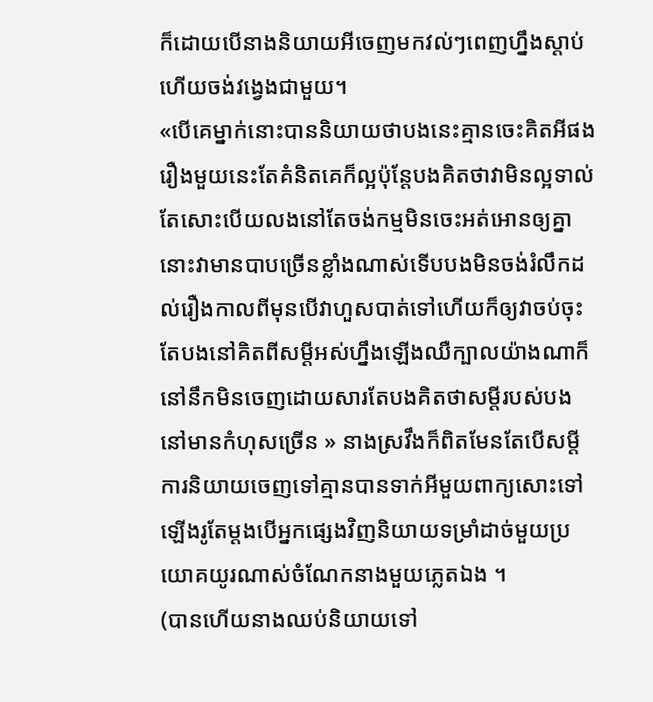ក៏ដោយបើនាងនិយាយអីចេញមកវល់ៗពេញហ្នឹងស្ដាប់ហើយចង់វង្វេងជាមួយ។
«បើគេម្នាក់នោះបាននិយាយថាបងនេះគ្មានចេះគិតអីផងរឿងមួយនេះតែគំនិតគេក៏ល្អប៉ុន្ដែបងគិតថាវាមិនល្អទាល់តែសោះបើយលងនៅតែចង់កម្មមិនចេះអត់អោនឲ្យគ្នានោះវាមានបាបច្រើនខ្លាំងណាស់ទើបបងមិនចង់រំលឹកដល់រឿងកាលពីមុនបើវាហួសបាត់ទៅហើយក៏ឲ្យវាចប់ចុះតែបងនៅគិតពីសម្ដីអស់ហ្នឹងឡើងឈឺក្បាលយ៉ាងណាក៏នៅនឹកមិនចេញដោយសារតែបងគិតថាសម្ដីរបស់បងនៅមានកំហុសច្រើន » នាងស្រវឹងក៏ពិតមែនតែបើសម្ដីការនិយាយចេញទៅគ្មានបានទាក់អីមួយពាក្យសោះទៅឡើងរូតែម្ដងបើអ្នកផ្សេងវិញនិយាយទម្រាំដាច់មួយប្រយោគយូរណាស់ចំណែកនាងមួយភ្លេតឯង ។
(បានហើយនាងឈប់និយាយទៅ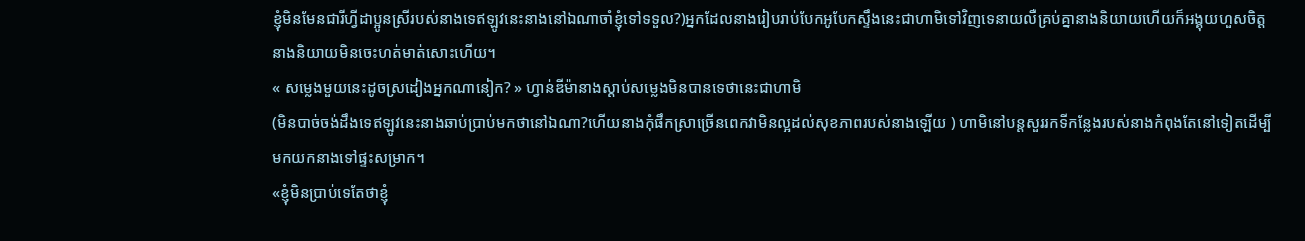ខ្ញុំមិនមែនជារីហ្វីដាប្អូនស្រីរបស់នាងទេឥឡូវនេះនាងនៅឯណាចាំខ្ញុំទៅទទួល?)អ្នកដែលនាងរៀបរាប់បែកអូបែកស្ទឹងនេះជាហាមិទៅវិញទេនាយលឺគ្រប់គ្នានាងនិយាយហើយក៏អង្គុយហួសចិត្តនាងនិយាយមិនចេះហត់មាត់សោះហើយ។
« សម្លេងមួយនេះដូចស្រដៀងអ្នកណានៀក? » ហ្វាន់ឌីម៉ានាងស្ដាប់សម្លេងមិនបានទេថានេះជាហាមិ
(មិនបាច់ចង់ដឹងទេឥឡូវនេះនាងឆាប់ប្រាប់មកថានៅឯណា?ហើយនាងកុំផឹកស្រាច្រើនពេកវាមិនល្អដល់សុខភាពរបស់នាងឡើយ ) ហាមិនៅបន្តសួររកទីកន្លែងរបស់នាងកំពុងតែនៅទៀតដើម្បីមកយកនាងទៅផ្ទះសម្រាក។
«ខ្ញុំមិនប្រាប់ទេតែថាខ្ញុំ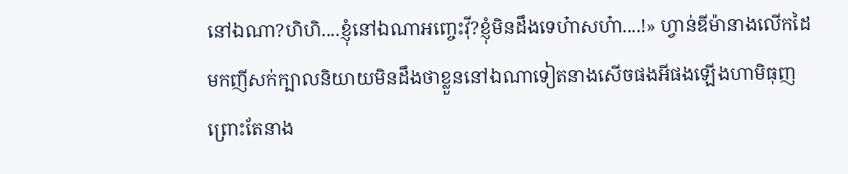នៅឯណា?ហិហិ....ខ្ញុំនៅឯណាអញ្ចេះវ៉ី?ខ្ញុំមិនដឹងទេហ៎ាសហ៎ា....!» ហ្វាន់ឌីម៉ានាងលើកដៃមកញីសក់ក្បាលនិយាយមិនដឹងថាខ្លួននៅឯណាទៀតនាងសើចផងអីផងឡើងហាមិធុញព្រោះតែនាង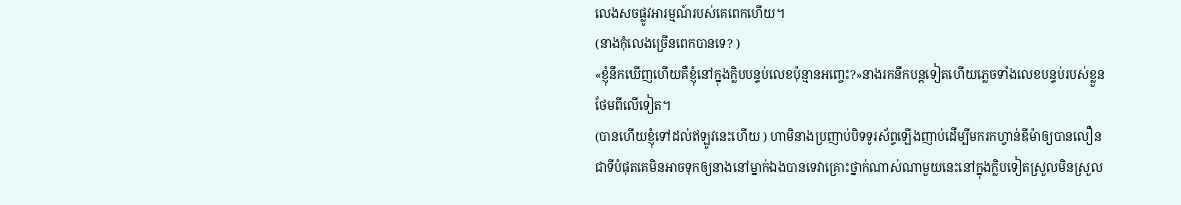លេងសចផ្លូវអារម្មណ៍របស់គេពេកហើយ។
(នាងកុំលេងច្រើនពេកបានទេ? )
«ខ្ញុំនឹកឃើញហើយគឺខ្ញុំនៅក្នុងក្លិបបន្ទប់លេខប៉ុន្មានអញ្ចេះ?»នាងរកនឹកបន្តទៀតហើយភ្លេចទាំងលេខបន្ទប់របស់ខ្លួនថែមពីលើទៀត។
(បានហើយខ្ញុំទៅដល់ឥឡូវនេះហើយ ) ហាមិនាងប្រញាប់បិទទូរស័ព្ទឡើងញាប់ដើម្បីមករកហ្វាន់ឌីម៉ាឲ្យបានលឿនជាទីបំផុតគេមិនអាចទុកឲ្យនាងនៅម្នាក់ឯងបានទេវាគ្រោះថ្នាក់ណាស់ណាមួយនេះនៅក្នុងក្លិបទៀតស្រួលមិនស្រួល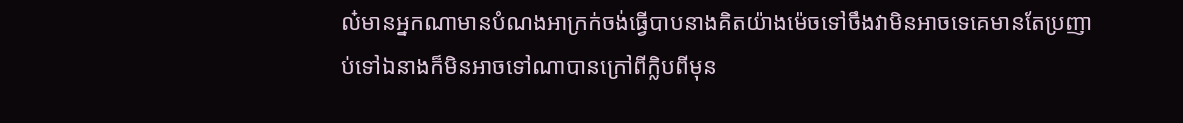ល៎មានអ្នកណាមានបំណងអាក្រក់ចង់ធ្វើបាបនាងគិតយ៉ាងម៉េចទៅចឹងវាមិនអាចទេគេមានតែប្រញាប់ទៅឯនាងក៏មិនអាចទៅណាបានក្រៅពីក្លិបពីមុន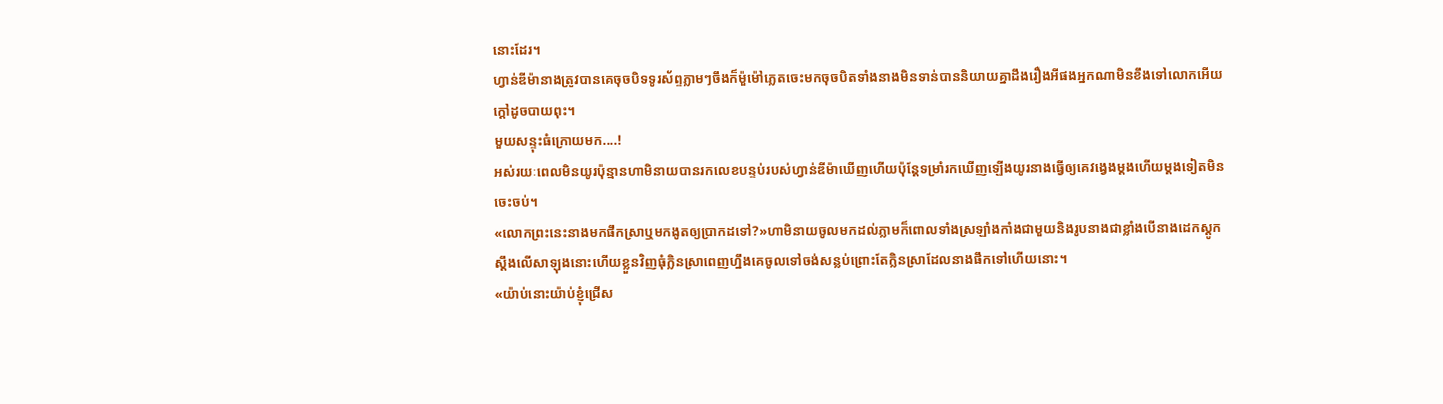នោះដែរ។
ហ្វាន់ឌីម៉ានាងត្រូវបានគេចុចបិទទូរស័ព្ទភ្លាមៗចឹងក៏ម៉ួម៉ៅភ្លេតចេះមកចុចបិតទាំងនាងមិនទាន់បាននិយាយគ្នាដឹងរឿងអីផងអ្នកណាមិនខឹងទៅលោកអើយក្ដៅដូចបាយពុះ។
មួយសន្ទុះធំក្រោយមក....!
អស់រយៈពេលមិនយូរប៉ុន្មានហាមិនាយបានរកលេខបន្ទប់របស់ហ្វាន់ឌីម៉ាឃើញហើយប៉ុន្តែទម្រាំរកឃើញឡើងយូរនាងធ្វើឲ្យគេវង្វេងម្ដងហើយម្ដងទៀតមិនចេះចប់។
«លោកព្រះនេះនាងមកផឹកស្រាឬមកងូតឲ្យប្រាកដទៅ?»ហាមិនាយចូលមកដល់ភ្លាមក៏ពោលទាំងស្រឡាំងកាំងជាមួយនិងរូបនាងជាខ្លាំងបើនាងដេកស្ដូកស្ដឹងលើសាឡុងនោះហើយខ្លួនវិញធុំក្លិនស្រាពេញហ្នឹងគេចូលទៅចង់សន្លប់ព្រោះតែក្លិនស្រាដែលនាងផឹកទៅហើយនោះ។
«យ៉ាប់នោះយ៉ាប់ខ្ញុំជ្រើស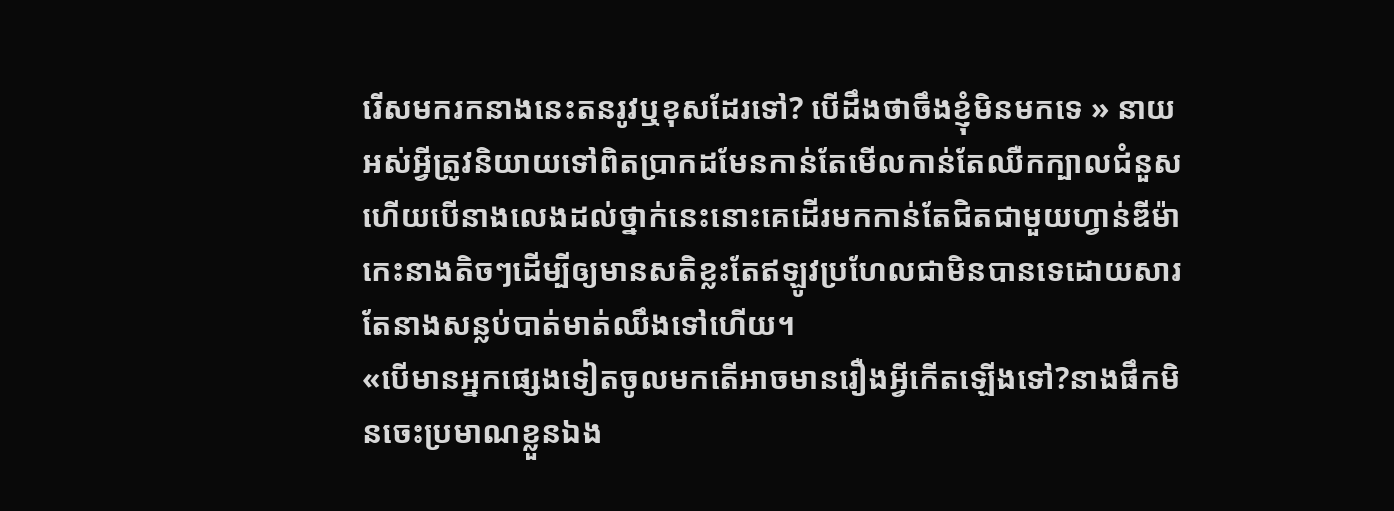រើសមករកនាងនេះតនរូវឬខុសដែរទៅ? បើដឹងថាចឹងខ្ញុំមិនមកទេ » នាយអស់អ្វីត្រូវនិយាយទៅពិតប្រាកដមែនកាន់តែមើលកាន់តែឈឺកក្បាលជំនួសហើយបើនាងលេងដល់ថ្នាក់នេះនោះគេដើរមកកាន់តែជិតជាមួយហ្វាន់ឌីម៉ាកេះនាងតិចៗដើម្បីឲ្យមានសតិខ្លះតែឥឡូវប្រហែលជាមិនបានទេដោយសារតែនាងសន្លប់បាត់មាត់ឈឹងទៅហើយ។
«បើមានអ្នកផ្សេងទៀតចូលមកតើអាចមានរឿងអ្វីកើតឡើងទៅ?នាងផឹកមិនចេះប្រមាណខ្លួនឯង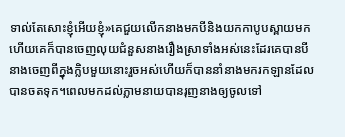ទាល់តែសោះខ្ញុំអើយខ្ញុំ»គេជួយលើកនាងមកបីនិងយកកាបូបស្ពាយមកហើយគេក៏បានចេញលុយជំនួសនាងរឿងស្រាទាំងអស់នេះដែរគេបានបីនាងចេញពីក្នុងក្លិបមួយនោះរួចអស់ហើយក៏បាននាំនាងមករកឡានដែលបានចតទុក។ពេលមកដល់ភ្លាមនាយបានរុញនាងឲ្យចូលទៅ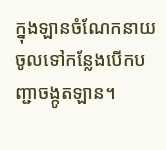ក្នុងឡានចំណែកនាយចូលទៅកន្លែងបើកបញ្ជាចង្កូតឡាន។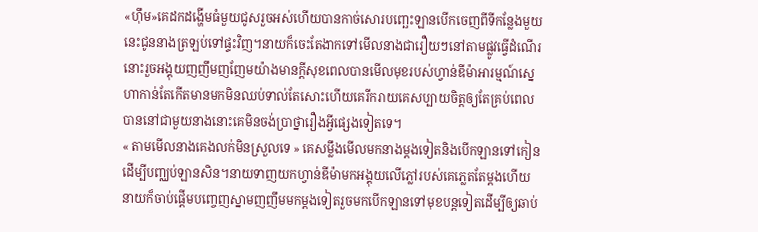«ហ៊ឹម»គេដកដង្ហើមធំមួយជូសរួចអស់ហើយបានកាច់សោរបញ្ឆេះឡានបើកចេញពីទីកន្លែងមួយនេះជូននាងត្រឡប់ទៅផ្ទះវិញ។នាយក៏ចេះតែងាកទៅមើលនាងជារឿយៗនៅតាមផ្លូវធ្វើដំណើរនោះរួចអង្គុយញញឹមញញែមយ៉ាងមានក្ដីសុខពេលបានមើលមុខរបស់ហ្វាន់ឌីម៉ាអារម្មណ៍ស្នេហាកាន់តែកើតមានមកមិនឈប់ទាល់តែសោះហើយគេរីករាយគេសប្បាយចិត្តឲ្យតែគ្រប់ពេលបាននៅជាមួយនាងនោះគេមិនចង់ប្រាថ្នារឿងអ្វីផ្សេងទៀតទេ។
« តាមមើលនាងគេងលក់មិនស្រួលទេ » គេសម្លឹងមើលមកនាងម្ដងទៀតនិងបើកឡានទៅកៀនដើម្បីបញ្ឈប់ឡានសិន។នាយទាញយកហ្វាន់ឌីម៉ាមកអង្គុយលើភ្លៅរបស់គេភ្លេតតែម្ដងហើយនាយក៏ចាប់ផ្តើមបញ្ចេញស្នាមញញឹមមកម្ដងទៀតរួចមកបើកឡានទៅមុខបន្តទៀតដើម្បីឲ្យឆាប់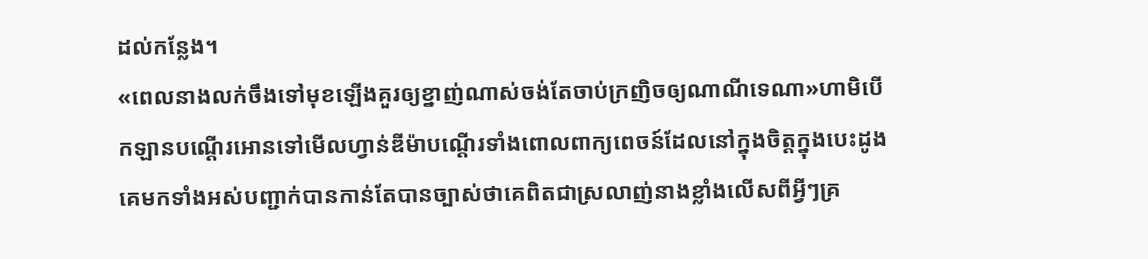ដល់កន្លែង។
«ពេលនាងលក់ចឹងទៅមុខឡើងគួរឲ្យខ្នាញ់ណាស់ចង់តែចាប់ក្រញិចឲ្យណាណីទេណា»ហាមិបើកឡានបណ្ដើរអោនទៅមើលហ្វាន់ឌីម៉ាបណ្ដើរទាំងពោលពាក្យពេចន៍ដែលនៅក្នុងចិត្តក្នុងបេះដូងគេមកទាំងអស់បញ្ជាក់បានកាន់តែបានច្បាស់ថាគេពិតជាស្រលាញ់នាងខ្លាំងលើសពីអ្វីៗគ្រ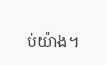ប់យ៉ាង។